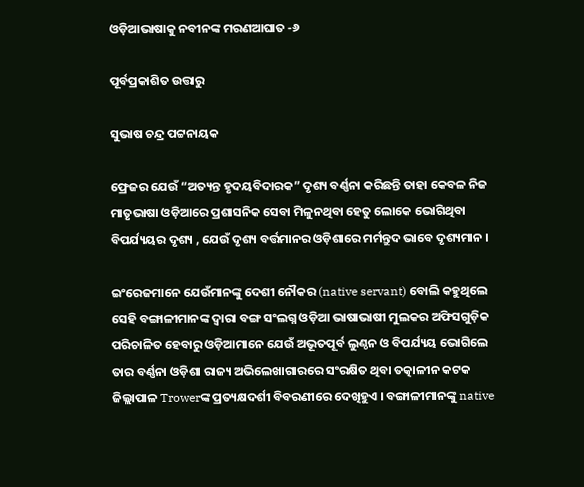ଓଡ଼ିଆଭାଷାକୁ ନବୀନଙ୍କ ମରଣଆଘାତ -୬

ପୂର୍ବପ୍ରକାଶିତ ଉତ୍ତାରୁ

ସୁଭାଷ ଚନ୍ଦ୍ର ପଟ୍ଟନାୟକ

ଫ୍ରେଜର ଯେଉଁ “ଅତ୍ୟନ୍ତ ହୃଦୟବିଦାରକ” ଦୃଶ୍ୟ ବର୍ଣ୍ଣନା କରିଛନ୍ତି ତାହା କେବଳ ନିଜ ମାତୃଭାଷା ଓଡ଼ିଆରେ ପ୍ରଶାସନିକ ସେବା ମିଳୁନଥିବା ହେତୁ ଲୋକେ ଭୋଗିଥିବା ବିପର୍ଯ୍ୟୟର ଦୃଶ୍ୟ , ଯେଉଁ ଦୃଶ୍ୟ ବର୍ତ୍ତମାନର ଓଡ଼ିଶାରେ ମର୍ମନ୍ତୁଦ ଭାବେ ଦୃଶ୍ୟମାନ ।

ଇଂରେଜମାନେ ଯେଉଁମାନଙ୍କୁ ଦେଶୀ ନୌକର (native servant) ବୋଲି କହୁଥିଲେ ସେହି ବଙ୍ଗାଳୀମାନଙ୍କ ଦ୍ଵାରା ବଙ୍ଗ ସଂଲଗ୍ନ ଓଡ଼ିଆ ଭାଷାଭାଷୀ ମୁଲକର ଅଫିସଗୁଡ଼ିକ ପରିଚାଳିତ ହେବାରୁ ଓଡ଼ିଆମାନେ ଯେଉଁ ଅଭୂତପୂର୍ବ ଲୁଣ୍ଠନ ଓ ବିପର୍ଯ୍ୟୟ ଭୋଗିଲେ ତାର ବର୍ଣ୍ଣନା ଓଡ଼ିଶା ରାଜ୍ୟ ଅଭିଲେଖାଗାରରେ ସଂରକ୍ଷିତ ଥିବା ତତ୍କାଳୀନ କଟକ ଜିଲ୍ଲାପାଳ Trowerଙ୍କ ପ୍ରତ୍ୟକ୍ଷଦର୍ଶୀ ବିବରଣୀରେ ଦେଖିହୁଏ । ବଙ୍ଗାଳୀମାନଙ୍କୁ native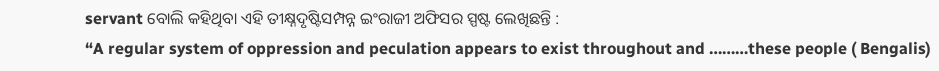servant ବୋଲି କହିଥିବା ଏହି ତୀକ୍ଷ୍ନଦୃଷ୍ଟିସମ୍ପନ୍ନ ଇଂରାଜୀ ଅଫିସର ସ୍ପଷ୍ଟ ଲେଖିଛନ୍ତି :
“A regular system of oppression and peculation appears to exist throughout and ………these people ( Bengalis)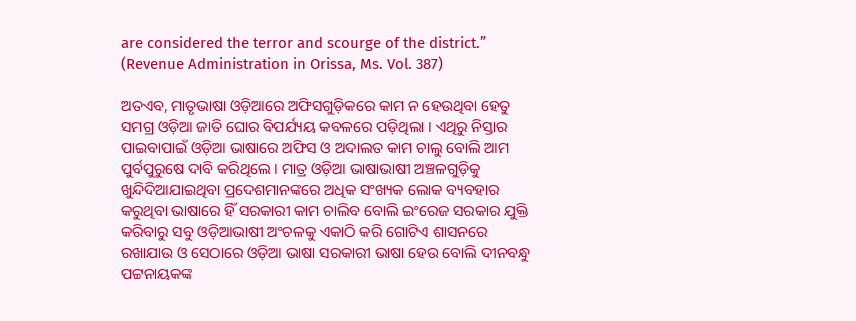are considered the terror and scourge of the district.” (Revenue Administration in Orissa, Ms. Vol. 387)

ଅତଏବ, ମାତୃଭାଷା ଓଡ଼ିଆରେ ଅଫିସଗୁଡ଼ିକରେ କାମ ନ ହେଉଥିବା ହେତୁ ସମଗ୍ର ଓଡ଼ିଆ ଜାତି ଘୋର ବିପର୍ଯ୍ୟୟ କବଳରେ ପଡ଼ିଥିଲା । ଏଥିରୁ ନିସ୍ତାର ପାଇବାପାଇଁ ଓଡ଼ିଆ ଭାଷାରେ ଅଫିସ ଓ ଅଦାଲତ କାମ ଚାଲୁ ବୋଲି ଆମ ପୁର୍ବପୁରୁଷେ ଦାବି କରିଥିଲେ । ମାତ୍ର ଓଡ଼ିଆ ଭାଷାଭାଷୀ ଅଞ୍ଚଳଗୁଡ଼ିକୁ ଖୁନ୍ଦିଦିଆଯାଇଥିବା ପ୍ରଦେଶମାନଙ୍କରେ ଅଧିକ ସଂଖ୍ୟକ ଲୋକ ବ୍ୟବହାର କରୁଥିବା ଭାଷାରେ ହିଁ ସରକାରୀ କାମ ଚାଲିବ ବୋଲି ଇଂରେଜ ସରକାର ଯୁକ୍ତି କରିବାରୁ ସବୁ ଓଡ଼ିଆଭାଷୀ ଅଂଚଳକୁ ଏକାଠି କରି ଗୋଟିଏ ଶାସନରେ ରଖାଯାଉ ଓ ସେଠାରେ ଓଡ଼ିଆ ଭାଷା ସରକାରୀ ଭାଷା ହେଉ ବୋଲି ଦୀନବନ୍ଧୁ ପଟ୍ଟନାୟକଙ୍କ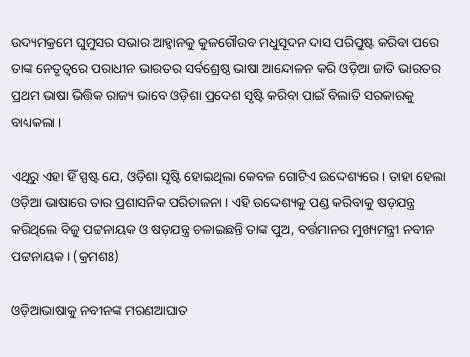ଉଦ୍ୟମକ୍ରମେ ଘୁମୁସର ସଭାର ଆହ୍ଵାନକୁ କୁଳଗୌରବ ମଧୁସୂଦନ ଦାସ ପରିପୁଷ୍ଟ କରିବା ପରେ ତାଙ୍କ ନେତୃତ୍ୱରେ ପରାଧୀନ ଭାରତର ସର୍ବଶ୍ରେଷ୍ଠ ଭାଷା ଆନ୍ଦୋଳନ କରି ଓଡ଼ିଆ ଜାତି ଭାରତର ପ୍ରଥମ ଭାଷା ଭିତ୍ତିକ ରାଜ୍ୟ ଭାବେ ଓଡ଼ିଶା ପ୍ରଦେଶ ସୃଷ୍ଟି କରିବା ପାଇଁ ବିଲାତି ସରକାରକୁ ବାଧ୍ୟକଲା ।

ଏଥିରୁ ଏହା ହିଁ ସ୍ପଷ୍ଟ ଯେ, ଓଡ଼ିଶା ସୃଷ୍ଟି ହୋଇଥିଲା କେବଳ ଗୋଟିଏ ଉଦ୍ଦେଶ୍ୟରେ । ତାହା ହେଲା ଓଡ଼ିଆ ଭାଷାରେ ତାର ପ୍ରଶାସନିକ ପରିଚାଳନା । ଏହି ଉଦ୍ଦେଶ୍ୟକୁ ପଣ୍ଡ କରିବାକୁ ଷଡ଼ଯନ୍ତ୍ର କରିଥିଲେ ବିଜୁ ପଟ୍ଟନାୟକ ଓ ଷଡ଼ଯନ୍ତ୍ର ଚଳାଇଛନ୍ତି ତାଙ୍କ ପୁଅ, ବର୍ତ୍ତମାନର ମୁଖ୍ୟମନ୍ତ୍ରୀ ନବୀନ ପଟ୍ଟନାୟକ । (କ୍ରମଶଃ)

ଓଡ଼ିଆଭାଷାକୁ ନବୀନଙ୍କ ମରଣଆଘାତ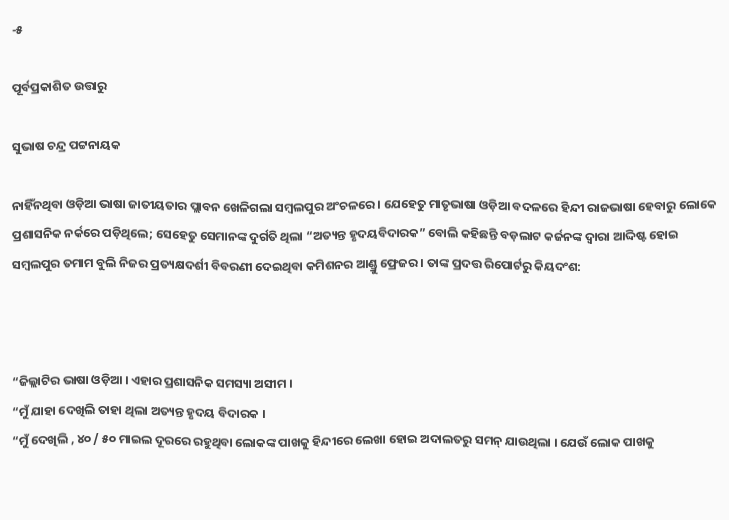-୫

ପୂର୍ବପ୍ରକାଶିତ ଉତ୍ତାରୁ

ସୁଭାଷ ଚନ୍ଦ୍ର ପଟ୍ଟନାୟକ

ନାହିଁନଥିବା ଓଡ଼ିଆ ଭାଷା ଜାତୀୟତାର ପ୍ଲାବନ ଖେଳିଗଲା ସମ୍ବଲପୁର ଅଂଚଳରେ । ଯେହେତୁ ମାତୃଭାଷା ଓଡ଼ିଆ ବଦଳରେ ହିନ୍ଦୀ ରାଜଭାଷା ହେବାରୁ ଲୋକେ ପ୍ରଶାସନିକ ନର୍କରେ ପଡ଼ିଥିଲେ; ସେହେତୁ ସେମାନଙ୍କ ଦୁର୍ଗତି ଥିଲା “ଅତ୍ୟନ୍ତ ହୃଦୟବିଦାରକ” ବୋଲି କହିଛନ୍ତି ବଡ଼ଲାଟ କର୍ଜନଙ୍କ ଦ୍ଵାରା ଆଦ୍ଦିଷ୍ଟ ହୋଇ ସମ୍ବଲପୁର ତମାମ ବୁଲି ନିଜର ପ୍ରତ୍ୟକ୍ଷଦର୍ଶୀ ବିବରଣୀ ଦେଇଥିବା କମିଶନର ଆଣ୍ଡ୍ରୁ ଫ୍ରେଜର । ତାଙ୍କ ପ୍ରଦତ୍ତ ରିପୋର୍ଟରୁ କିୟଦଂଶ:



“ଜିଲ୍ଲାଟିର ଭାଷା ଓଡ଼ିଆ । ଏହାର ପ୍ରଶାସନିକ ସମସ୍ୟା ଅସୀମ ।
“ମୁଁ ଯାହା ଦେଖିଲି ତାହା ଥିଲା ଅତ୍ୟନ୍ତ ହୃଦୟ ବିଦାରକ ।
“ମୁଁ ଦେଖିଲି , ୪୦ / ୫୦ ମାଇଲ ଦୂରରେ ରହୁଥିବା ଲୋକଙ୍କ ପାଖକୁ ହିନ୍ଦୀରେ ଲେଖା ହୋଇ ଅଦାଲତରୁ ସମନ୍ ଯାଉଥିଲା । ଯେଉଁ ଲୋକ ପାଖକୁ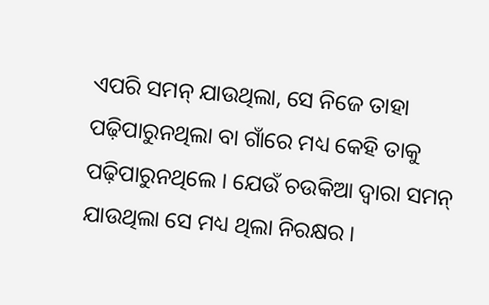ଏପରି ସମନ୍ ଯାଉଥିଲା, ସେ ନିଜେ ତାହା ପଢ଼ିପାରୁନଥିଲା ବା ଗାଁରେ ମଧ୍ୟ କେହି ତାକୁ ପଢ଼ିପାରୁନଥିଲେ । ଯେଉଁ ଚଉକିଆ ଦ୍ଵାରା ସମନ୍ ଯାଉଥିଲା ସେ ମଧ୍ୟ ଥିଲା ନିରକ୍ଷର ।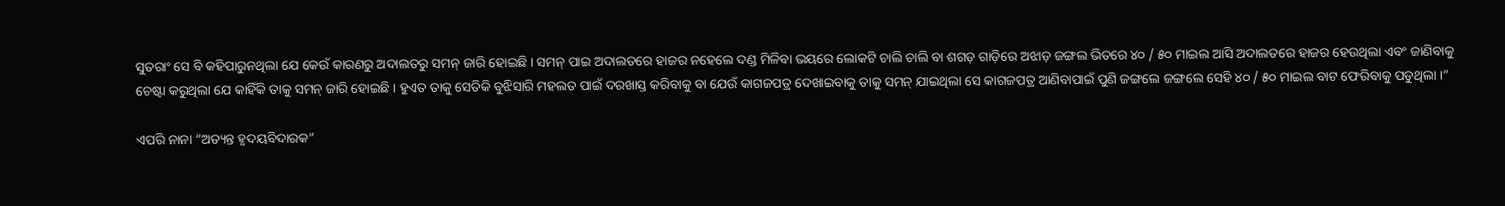ସୁତରାଂ ସେ ବି କହିପାରୁନଥିଲା ଯେ କେଉଁ କାରଣରୁ ଅଦାଲତରୁ ସମନ୍ ଜାରି ହୋଇଛି । ସମନ୍ ପାଇ ଅଦାଲତରେ ହାଜର ନହେଲେ ଦଣ୍ଡ ମିଳିବା ଭୟରେ ଲୋକଟି ଚାଲି ଚାଲି ବା ଶଗଡ଼ ଗାଡ଼ିରେ ଅଝାଡ଼ ଜଙ୍ଗଲ ଭିତରେ ୪୦ / ୫୦ ମାଇଲ ଆସି ଅଦାଲତରେ ହାଜର ହେଉଥିଲା ଏବଂ ଜାଣିବାକୁ ଚେଷ୍ଟା କରୁଥିଲା ଯେ କାହିଁକି ତାକୁ ସମନ୍ ଜାରି ହୋଇଛି । ହୁଏତ ତାକୁ ସେତିକି ବୁଝିସାରି ମହଲତ ପାଇଁ ଦରଖାସ୍ତ କରିବାକୁ ବା ଯେଉଁ କାଗଜପତ୍ର ଦେଖାଇବାକୁ ତାକୁ ସମନ୍ ଯାଇଥିଲା ସେ କାଗଜପତ୍ର ଆଣିବାପାଇଁ ପୁଣି ଜଙ୍ଗଲେ ଜଙ୍ଗଲେ ସେହି ୪୦ / ୫୦ ମାଇଲ ବାଟ ଫେରିବାକୁ ପଡୁଥିଲା ।”

ଏପରି ନାନା “ଅତ୍ୟନ୍ତ ହୃଦୟବିଦାରକ”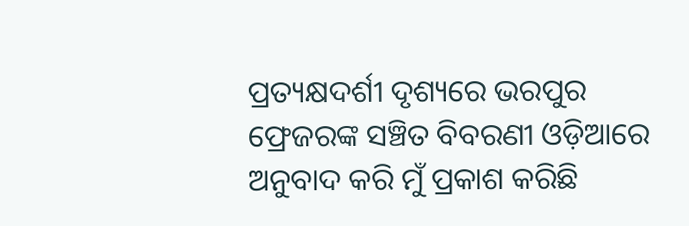ପ୍ରତ୍ୟକ୍ଷଦର୍ଶୀ ଦୃଶ୍ୟରେ ଭରପୁର ଫ୍ରେଜରଙ୍କ ସଞ୍ଚିତ ବିବରଣୀ ଓଡ଼ିଆରେ ଅନୁବାଦ କରି ମୁଁ ପ୍ରକାଶ କରିଛି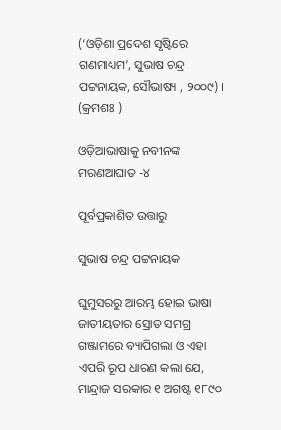(‘ଓଡ଼ିଶା ପ୍ରଦେଶ ସୃଷ୍ଟିରେ ଗଣମାଧ୍ୟମ’, ସୁଭାଷ ଚନ୍ଦ୍ର ପଟ୍ଟନାୟକ, ସୌଭାଷ୍ୟ , ୨୦୦୯) । (କ୍ରମଶଃ )

ଓଡ଼ିଆଭାଷାକୁ ନବୀନଙ୍କ ମରଣଆଘାତ -୪

ପୂର୍ବପ୍ରକାଶିତ ଉତ୍ତାରୁ

ସୁଭାଷ ଚନ୍ଦ୍ର ପଟ୍ଟନାୟକ

ଘୁମୁସରରୁ ଆରମ୍ଭ ହୋଇ ଭାଷା ଜାତୀୟତାର ସ୍ରୋତ ସମଗ୍ର ଗଞ୍ଜାମରେ ବ୍ୟାପିଗଲା ଓ ଏହା ଏପରି ରୂପ ଧାରଣ କଲା ଯେ, ମାନ୍ଦ୍ରାଜ ସରକାର ୧ ଅଗଷ୍ଟ ୧୮୯୦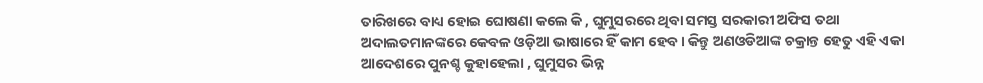ତାରିଖରେ ବାଧ୍ୟ ହୋଇ ଘୋଷଣା କଲେ କି , ଘୁମୁସରରେ ଥିବା ସମସ୍ତ ସରକାରୀ ଅଫିସ ତଥା ଅଦାଲତମାନଙ୍କରେ କେବଳ ଓଡ଼ିଆ ଭାଷାରେ ହିଁ କାମ ହେବ । କିନ୍ତୁ ଅଣଓଡିଆଙ୍କ ଚକ୍ରାନ୍ତ ହେତୁ ଏହି ଏକା ଆଦେଶରେ ପୁନଶ୍ଚ କୁହାହେଲା , ଘୁମୁସର ଭିନ୍ନ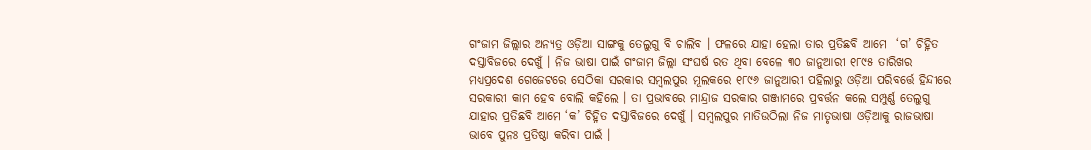ଗଂଜାମ ଜିଲ୍ଲାର ଅନ୍ୟତ୍ର ଓଡ଼ିଆ ସାଙ୍ଗକୁ ତେଲୁଗୁ ବି ଚାଲିବ । ଫଳରେ ଯାହା ହେଲା ତାର ପ୍ରତିଛବି ଆମେ  ‘ଗ’ ଚିହ୍ନିତ ଦସ୍ତାବିଜରେ ଦେଖୁଁ । ନିଜ ଭାଷା ପାଇଁ ଗଂଜାମ ଜିଲ୍ଲା ସଂଘର୍ଷ ରତ ଥିବା ବେଳେ ୩୦ ଜାନୁଆରୀ ୧୮୯୫ ତାରିଖର ମଧ୍ୟପ୍ରଦେଶ ଗେଜେଟରେ ସେଠିକା ସରକାର ସମ୍ବଲପୁର ମୂଲକରେ ୧୮୯୬ ଜାନୁଆରୀ ପହିଲାରୁ ଓଡ଼ିଆ ପରିବର୍ତ୍ତେ ହିନ୍ଦୀରେ ସରକାରୀ କାମ ହେବ ବୋଲି କହିଲେ । ତା ପ୍ରଭାବରେ ମାନ୍ଦ୍ରାଜ ସରକାର ଗଞ୍ଜାମରେ ପ୍ରବର୍ତ୍ତନ କଲେ ସମ୍ପୁର୍ଣ୍ଣ ତେଲୁଗୁ ଯାହାର ପ୍ରତିଛବି ଆମେ ‘କ’ ଚିହ୍ନିତ ଦସ୍ତାବିଜରେ ଦେଖୁଁ । ସମ୍ବଲପୁର ମାତିଉଠିଲା ନିଜ ମାତୃଭାଷା ଓଡ଼ିଆକୁ ରାଜଭାଷା ଭାବେ ପୁନଃ ପ୍ରତିଷ୍ଠା କରିବା ପାଇଁ ।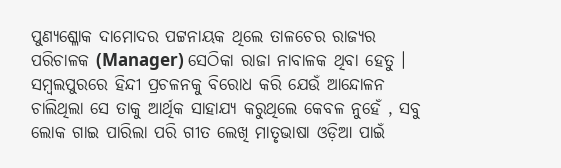ପୁଣ୍ୟଶ୍ଳୋକ ଦାମୋଦର ପଟ୍ଟନାୟକ ଥିଲେ ତାଳଚେର ରାଜ୍ୟର ପରିଚାଳକ (Manager) ସେଠିକା ରାଜା ନାବାଳକ ଥିବା ହେତୁ । ସମ୍ବଲପୁରରେ ହିନ୍ଦୀ ପ୍ରଚଳନକୁ ବିରୋଧ କରି ଯେଉଁ ଆନ୍ଦୋଳନ ଚାଲିଥିଲା ସେ ତାକୁ ଆର୍ଥିକ ସାହାଯ୍ୟ କରୁଥିଲେ କେବଳ ନୁହେଁ , ସବୁ ଲୋକ ଗାଇ ପାରିଲା ପରି ଗୀତ ଲେଖି ମାତୃଭାଷା ଓଡ଼ିଆ ପାଇଁ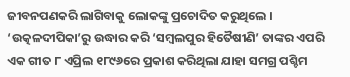ଜୀବନପଣକରି ଲାଗିବାକୁ ଲୋକଙ୍କୁ ପ୍ରଚୋଦିତ କରୁଥିଲେ । ‘ଉତ୍କଳଦୀପିକା’ରୁ ଉଦ୍ଧାର କରି ‘ସମ୍ବଲପୁର ହିତୈଷୀଣି’ ତାଙ୍କର ଏପରି ଏକ ଗୀତ ୮ ଏପ୍ରିଲ ୧୮୯୬ରେ ପ୍ରକାଶ କରିଥିଲା ଯାହା ସମଗ୍ର ପଶ୍ଚିମ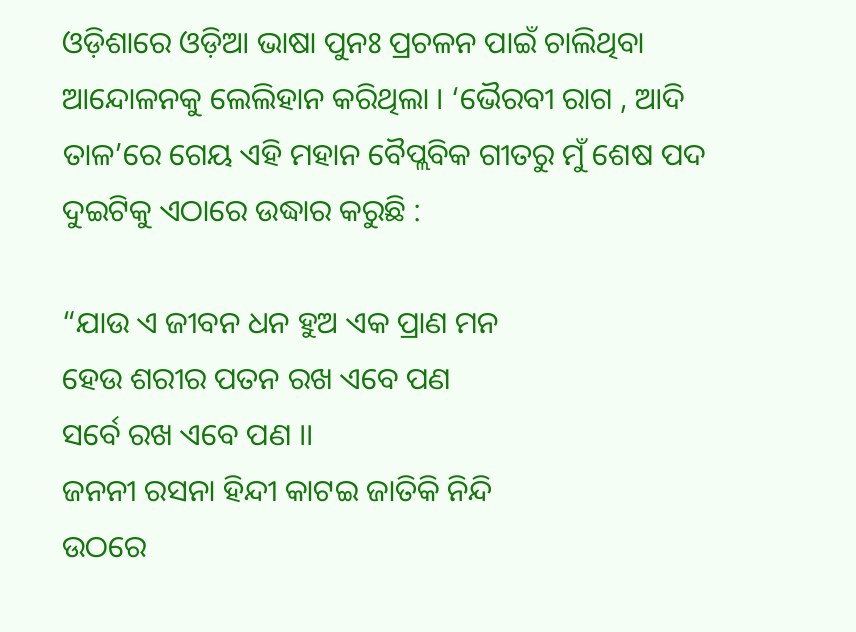ଓଡ଼ିଶାରେ ଓଡ଼ିଆ ଭାଷା ପୁନଃ ପ୍ରଚଳନ ପାଇଁ ଚାଲିଥିବା ଆନ୍ଦୋଳନକୁ ଲେଲିହାନ କରିଥିଲା । ‘ଭୈରବୀ ରାଗ , ଆଦି ତାଳ’ରେ ଗେୟ ଏହି ମହାନ ବୈପ୍ଲବିକ ଗୀତରୁ ମୁଁ ଶେଷ ପଦ ଦୁଇଟିକୁ ଏଠାରେ ଉଦ୍ଧାର କରୁଛି :

“ଯାଉ ଏ ଜୀବନ ଧନ ହୁଅ ଏକ ପ୍ରାଣ ମନ
ହେଉ ଶରୀର ପତନ ରଖ ଏବେ ପଣ
ସର୍ବେ ରଖ ଏବେ ପଣ ।।
ଜନନୀ ରସନା ହିନ୍ଦୀ କାଟଇ ଜାତିକି ନିନ୍ଦି
ଉଠରେ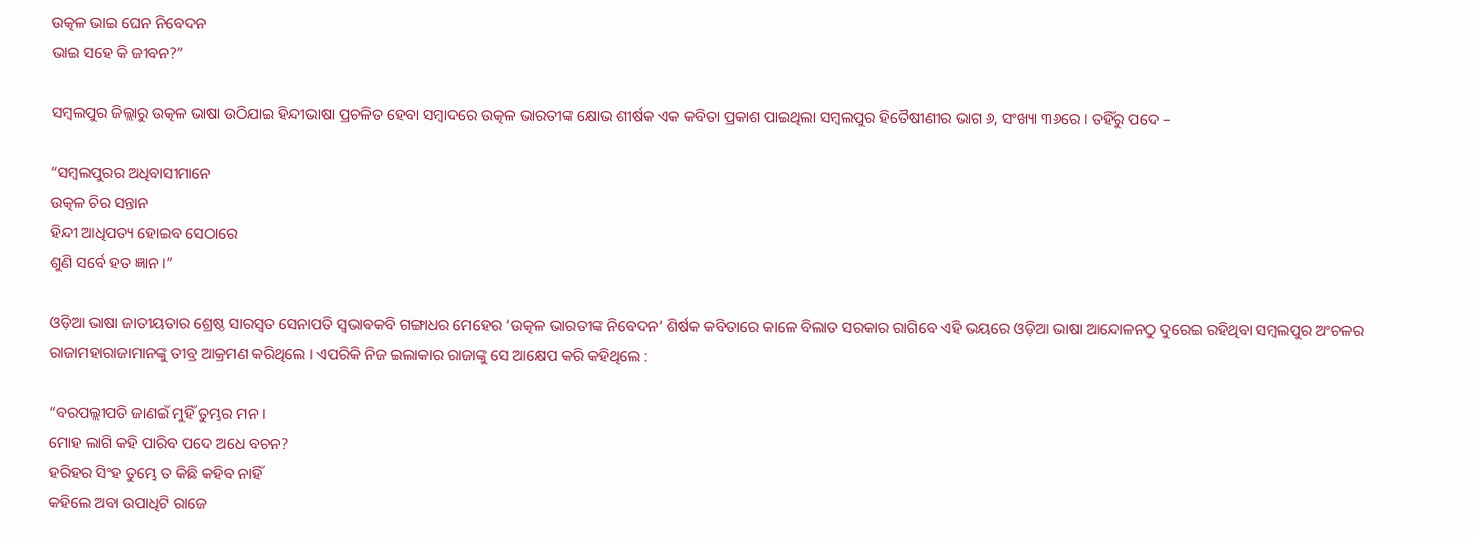ଉତ୍କଳ ଭାଇ ଘେନ ନିବେଦନ
ଭାଇ ସହେ କି ଜୀବନ?”

ସମ୍ବଲପୁର ଜିଲ୍ଲାରୁ ଉତ୍କଳ ଭାଷା ଉଠିଯାଇ ହିନ୍ଦୀଭାଷା ପ୍ରଚଳିତ ହେବା ସମ୍ବାଦରେ ଉତ୍କଳ ଭାରତୀଙ୍କ କ୍ଷୋଭ ଶୀର୍ଷକ ଏକ କବିତା ପ୍ରକାଶ ପାଇଥିଲା ସମ୍ବଲପୁର ହିତୈଷୀଣୀର ଭାଗ ୬, ସଂଖ୍ୟା ୩୬ରେ । ତହିଁରୁ ପଦେ –

“ସମ୍ବଲପୁରର ଅଧିବାସୀମାନେ
ଉତ୍କଳ ଚିର ସନ୍ତାନ
ହିନ୍ଦୀ ଆଧିପତ୍ୟ ହୋଇବ ସେଠାରେ
ଶୁଣି ସର୍ବେ ହତ ଜ୍ଞାନ ।”

ଓଡ଼ିଆ ଭାଷା ଜାତୀୟତାର ଶ୍ରେଷ୍ଠ ସାରସ୍ୱତ ସେନାପତି ସ୍ଵଭାଵକବି ଗଙ୍ଗାଧର ମେହେର ‘ଉତ୍କଳ ଭାରତୀଙ୍କ ନିବେଦନ’ ଶିର୍ଷକ କବିତାରେ କାଳେ ବିଲାତ ସରକାର ରାଗିବେ ଏହି ଭୟରେ ଓଡ଼ିଆ ଭାଷା ଆନ୍ଦୋଳନଠୁ ଦୁରେଇ ରହିଥିବା ସମ୍ବଲପୁର ଅଂଚଳର ରାଜାମହାରାଜାମାନଙ୍କୁ ତୀବ୍ର ଆକ୍ରମଣ କରିଥିଲେ । ଏପରିକି ନିଜ ଇଲାକାର ରାଜାଙ୍କୁ ସେ ଆକ୍ଷେପ କରି କହିଥିଲେ :

“ବରପଲ୍ଲୀପତି ଜାଣଇଁ ମୁହିଁ ତୁମ୍ଭର ମନ ।
ମୋହ ଲାଗି କହି ପାରିବ ପଦେ ଅଧେ ବଚନ?
ହରିହର ସିଂହ ତୁମ୍ଭେ ତ କିଛି କହିବ ନାହିଁ
କହିଲେ ଅବା ଉପାଧିଟି ରାଜେ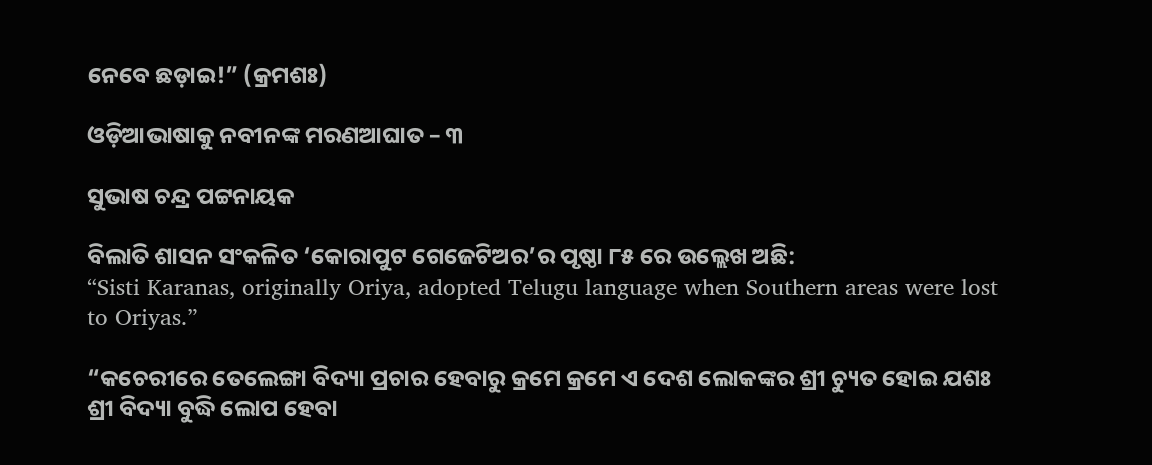ନେବେ ଛଡ଼ାଇ!” (କ୍ରମଶଃ)

ଓଡ଼ିଆଭାଷାକୁ ନବୀନଙ୍କ ମରଣଆଘାତ – ୩

ସୁଭାଷ ଚନ୍ଦ୍ର ପଟ୍ଟନାୟକ

ବିଲାତି ଶାସନ ସଂକଳିତ ‘କୋରାପୁଟ ଗେଜେଟିଅର’ର ପୃଷ୍ଠା ୮୫ ରେ ଉଲ୍ଲେଖ ଅଛି:
“Sisti Karanas, originally Oriya, adopted Telugu language when Southern areas were lost to Oriyas.”

“କଚେରୀରେ ତେଲେଙ୍ଗା ବିଦ୍ୟା ପ୍ରଚାର ହେବାରୁ କ୍ରମେ କ୍ରମେ ଏ ଦେଶ ଲୋକଙ୍କର ଶ୍ରୀ ଚ୍ୟୁତ ହୋଇ ଯଶଃ ଶ୍ରୀ ବିଦ୍ୟା ବୁଦ୍ଧି ଲୋପ ହେବା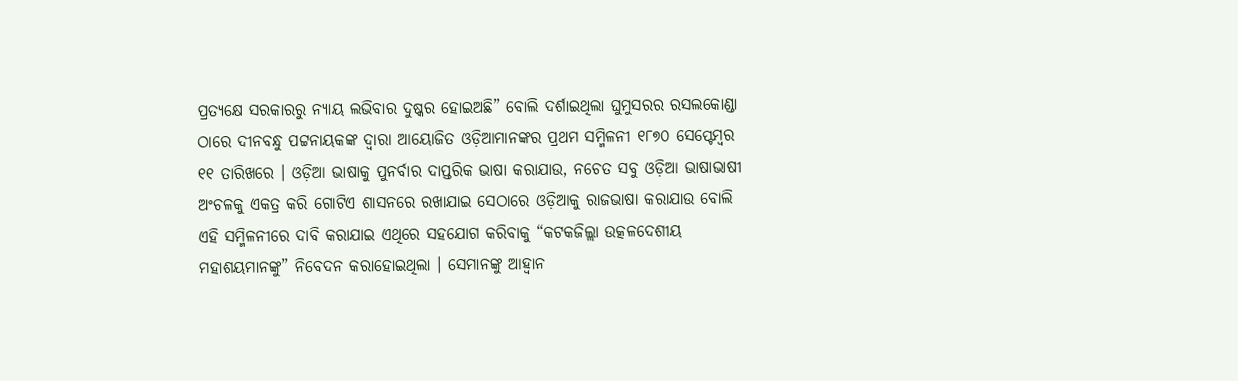ପ୍ରତ୍ୟକ୍ଷେ ସରକାରରୁ ନ୍ୟାୟ ଲଭିବାର ଦୁଷ୍କର ହୋଇଅଛି” ବୋଲି ଦର୍ଶାଇଥିଲା ଘୁମୁସରର ରସଲକୋଣ୍ଡା ଠାରେ ଦୀନବନ୍ଧୁ ପଟ୍ଟନାୟକଙ୍କ ଦ୍ଵାରା ଆୟୋଜିତ ଓଡ଼ିଆମାନଙ୍କର ପ୍ରଥମ ସମ୍ମିଳନୀ ୧୮୭୦ ସେପ୍ଟେମ୍ବର ୧୧ ତାରିଖରେ । ଓଡ଼ିଆ ଭାଷାକୁ ପୁନର୍ବାର ଦାପ୍ତରିକ ଭାଷା କରାଯାଉ, ନଚେତ ସବୁ ଓଡ଼ିଆ ଭାଷାଭାଷୀ ଅଂଚଳକୁ ଏକତ୍ର କରି ଗୋଟିଏ ଶାସନରେ ରଖାଯାଇ ସେଠାରେ ଓଡ଼ିଆକୁ ରାଜଭାଷା କରାଯାଉ ବୋଲି ଏହି ସମ୍ମିଳନୀରେ ଦାବି କରାଯାଇ ଏଥିରେ ସହଯୋଗ କରିବାକୁ “କଟକଜିଲ୍ଲା ଉତ୍କଳଦେଶୀୟ ମହାଶୟମାନଙ୍କୁ” ନିବେଦନ କରାହୋଇଥିଲା । ସେମାନଙ୍କୁ ଆହ୍ୱାନ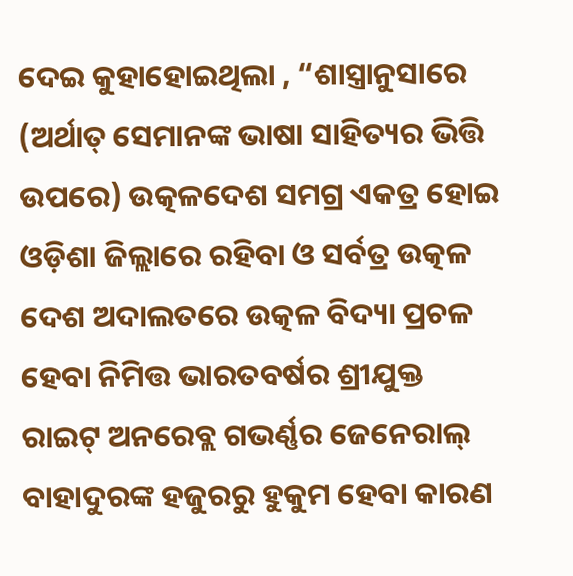ଦେଇ କୁହାହୋଇଥିଲା , “ଶାସ୍ତ୍ରାନୁସାରେ (ଅର୍ଥାତ୍ ସେମାନଙ୍କ ଭାଷା ସାହିତ୍ୟର ଭିତ୍ତି ଉପରେ) ଉତ୍କଳଦେଶ ସମଗ୍ର ଏକତ୍ର ହୋଇ ଓଡ଼ିଶା ଜିଲ୍ଲାରେ ରହିବା ଓ ସର୍ବତ୍ର ଉତ୍କଳ ଦେଶ ଅଦାଲତରେ ଉତ୍କଳ ବିଦ୍ୟା ପ୍ରଚଳ ହେବା ନିମିତ୍ତ ଭାରତବର୍ଷର ଶ୍ରୀଯୁକ୍ତ ରାଇଟ୍ ଅନରେବ୍ଲ ଗଭର୍ଣ୍ଣର ଜେନେରାଲ୍ ବାହାଦୁରଙ୍କ ହଜୁରରୁ ହୁକୁମ ହେବା କାରଣ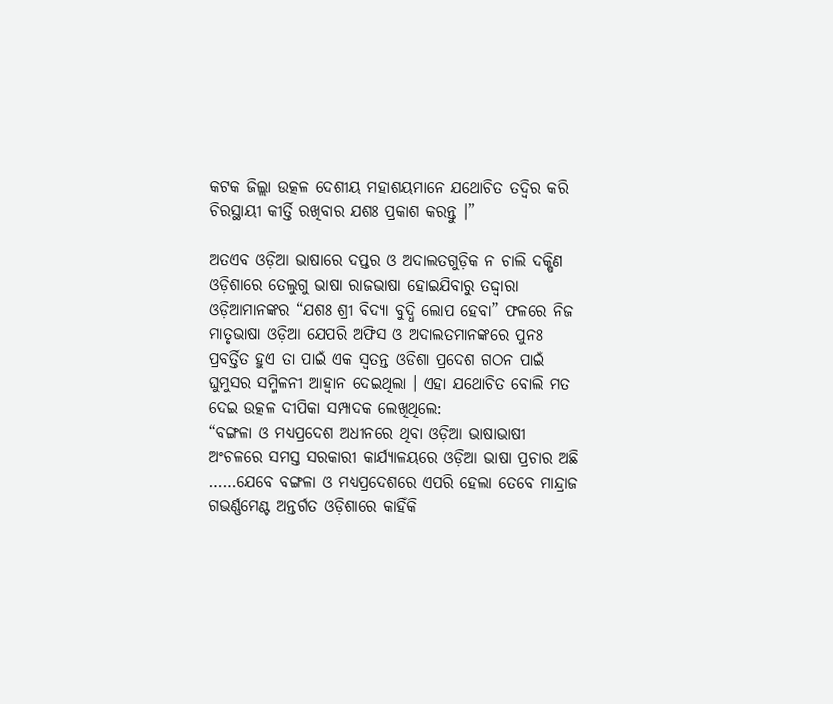କଟକ ଜିଲ୍ଲା ଉତ୍କଳ ଦେଶୀୟ ମହାଶୟମାନେ ଯଥୋଚିତ ତଦ୍ବିର କରି ଚିରସ୍ଥାୟୀ କୀର୍ତ୍ତି ରଖିବାର ଯଶଃ ପ୍ରକାଶ କରନ୍ତୁ ।”

ଅତଏବ ଓଡ଼ିଆ ଭାଷାରେ ଦପ୍ତର ଓ ଅଦାଲତଗୁଡ଼ିକ ନ ଚାଲି ଦକ୍ଷିଣ ଓଡ଼ିଶାରେ ତେଲୁଗୁ ଭାଷା ରାଜଭାଷା ହୋଇଯିବାରୁ ତଦ୍ଦ୍ଵାରା ଓଡ଼ିଆମାନଙ୍କର “ଯଶଃ ଶ୍ରୀ ବିଦ୍ୟା ବୁଦ୍ଧି ଲୋପ ହେବା” ଫଳରେ ନିଜ ମାତୃଭାଷା ଓଡ଼ିଆ ଯେପରି ଅଫିସ ଓ ଅଦାଲତମାନଙ୍କରେ ପୁନଃ ପ୍ରବର୍ତ୍ତିତ ହୁଏ ତା ପାଇଁ ଏକ ସ୍ୱତନ୍ତ ଓଡିଶା ପ୍ରଦେଶ ଗଠନ ପାଇଁ ଘୁମୁସର ସମ୍ମିଳନୀ ଆହ୍ୱାନ ଦେଇଥିଲା । ଏହା ଯଥୋଚିତ ବୋଲି ମତ ଦେଇ ଉତ୍କଳ ଦୀପିକା ସମ୍ପାଦକ ଲେଖିଥିଲେ:
“ବଙ୍ଗଳା ଓ ମଧ୍ୟପ୍ରଦେଶ ଅଧୀନରେ ଥିବା ଓଡ଼ିଆ ଭାଷାଭାଷୀ ଅଂଚଳରେ ସମସ୍ତ ସରକାରୀ କାର୍ଯ୍ୟାଳୟରେ ଓଡ଼ିଆ ଭାଷା ପ୍ରଚାର ଅଛି ……ଯେବେ ବଙ୍ଗଳା ଓ ମଧ୍ୟପ୍ରଦେଶରେ ଏପରି ହେଲା ତେବେ ମାନ୍ଦ୍ରାଜ ଗଭର୍ଣ୍ଣମେଣ୍ଟ ଅନ୍ତର୍ଗତ ଓଡ଼ିଶାରେ କାହିଁକି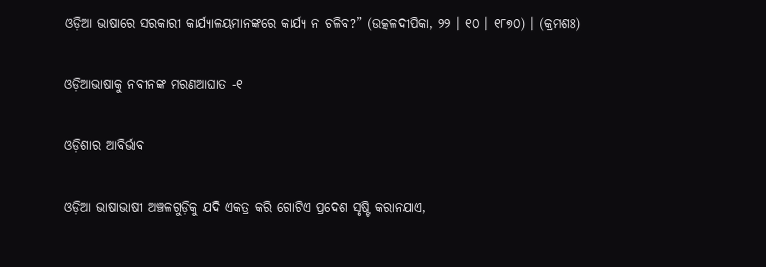ଓଡ଼ିଆ ଭାଷାରେ ସରକାରୀ କାର୍ଯ୍ୟାଳୟମାନଙ୍କରେ କାର୍ଯ୍ୟ ନ ଚଳିବ?” (ଉତ୍କଳଦୀପିକା, ୨୨ । ୧୦ । ୧୮୭୦) । (କ୍ରମଶଃ)

ଓଡ଼ିଆଭାଷାକୁ ନବୀନଙ୍କ ମରଣଆଘାତ -୧

ଓଡ଼ିଶାର ଆବିର୍ଭାବ

ଓଡ଼ିଆ ଭାଷାଭାଷୀ ଅଞ୍ଚଳଗୁଡ଼ିକୁ ଯଦି ଏକତ୍ର କରି ଗୋଟିଏ ପ୍ରଦେଶ ସୃଷ୍ଟି କରାନଯାଏ,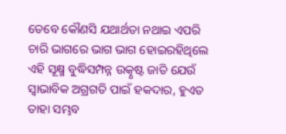ତେବେ କୌଣସି ଯଥାର୍ଥତା ନଥାଇ ଏପରି ଚାରି ଭାଗରେ ଭାଗ ଭାଗ ହୋଇରହିଥିଲେ ଏହି ସୂକ୍ଷ୍ମ ବୁଦ୍ଧିସମ୍ପନ୍ନ ଉତ୍କୃଷ୍ଟ ଜାତି ଯେଉଁ ସ୍ଵାଭାବିକ ଅଗ୍ରଗତି ପାଇଁ ହକଦାର, ହୁଏତ ତାହା ସମ୍ଭବ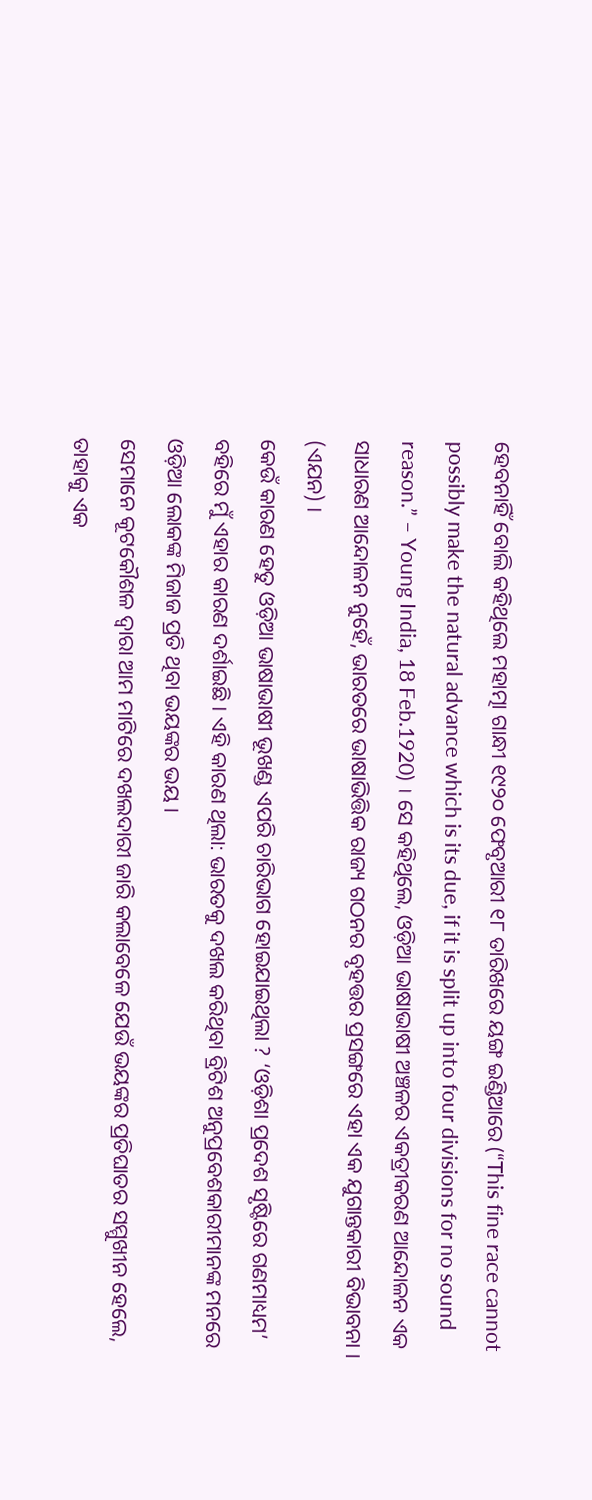ହେବନାହିଁ ବୋଲି କହିଥିଲେ ମହାତ୍ମା ଗାନ୍ଧୀ ୧୯୨୦ ଫେବୃଆରୀ ୧୮ ତାରିଖରେ ୟଙ୍ଗ ଇଣ୍ଡିଆରେ (“This fine race cannot possibly make the natural advance which is its due, if it is split up into four divisions for no sound reason.” – Young India, 18 Feb.1920) । ସେ କହିଥିଲେ, ଓଡ଼ିଆ ଭାଷାଭାଷୀ ଅଞ୍ଚଳର ଏକତ୍ରୀକରଣ ଆନ୍ଦୋଳନ ଏକ ସାଧାରଣ ଆନ୍ଦୋଳନ ନୁହେଁ, ଭାରତରେ ଭାଷାଭିତ୍ତିକ ରାଜ୍ୟ ଗଠନର ବୃହତ୍ତର ପ୍ରସଙ୍ଗରେ ଏହା ଏକ ଯୁଗାନ୍ତକାରୀ ବିଭାବନା । (ଏଯନ) ।
କେଉଁ କାରଣ ହେତୁ ଓଡ଼ିଆ ଭାଷାଭାଷୀ ଭୂଖଣ୍ଡ ଏପରି ଚାରିଭାଗ ହୋଇଯାଇଥିଲା ? ‘ଓଡ଼ିଶା ପ୍ରଦେଶ ସୃଷ୍ଟିରେ ଗଣମାଧ୍ୟମ’ ବହିରେ ମୁଁ ଏହାର କାରଣ ଦର୍ଶାଇଛି । ଏହି କାରଣ ଥିଲା: ଭାରତକୁ ଦଖଲ କରିଥିବା ବ୍ରିଟିଶ ଅନୁପ୍ରବେଶକାରୀମାନଙ୍କ ମନରେ ଓଡ଼ିଆ ଲୋକଙ୍କ ମିଜାଜ ପ୍ରତି ଥିବା ଭୟଙ୍କର ଭୟ ।
ସେମାନେ କୂଟକୌଶଳ ଦ୍ଵାରା ଆମ ମାଟିରେ ଦଖଲଦାରୀ ଜାରି କଲାବେଳେ ଯେଉଁ ଭୟଙ୍କର ପ୍ରତିଘାତର ସମ୍ମୁଖୀନ ହେଲେ, ତାହାକୁ ଏକ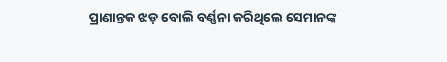ପ୍ରାଣାନ୍ତକ ଝଡ଼ ବୋଲି ବର୍ଣ୍ଣନା କରିଥିଲେ ସେମାନଙ୍କ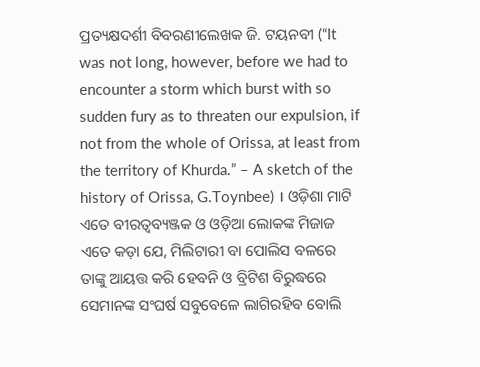ପ୍ରତ୍ୟକ୍ଷଦର୍ଶୀ ବିବରଣୀଲେଖକ ଜି. ଟୟନବୀ (“It was not long, however, before we had to encounter a storm which burst with so sudden fury as to threaten our expulsion, if not from the whole of Orissa, at least from the territory of Khurda.” – A sketch of the history of Orissa, G.Toynbee) । ଓଡ଼ିଶା ମାଟି ଏତେ ବୀରତ୍ୱବ୍ୟଞ୍ଜକ ଓ ଓଡ଼ିଆ ଲୋକଙ୍କ ମିଜାଜ ଏତେ କଡ଼ା ଯେ, ମିଲିଟାରୀ ବା ପୋଲିସ ବଳରେ ତାଙ୍କୁ ଆୟତ୍ତ କରି ହେବନି ଓ ବ୍ରିଟିଶ ବିରୁଦ୍ଧରେ ସେମାନଙ୍କ ସଂଘର୍ଷ ସବୁବେଳେ ଲାଗିରହିବ ବୋଲି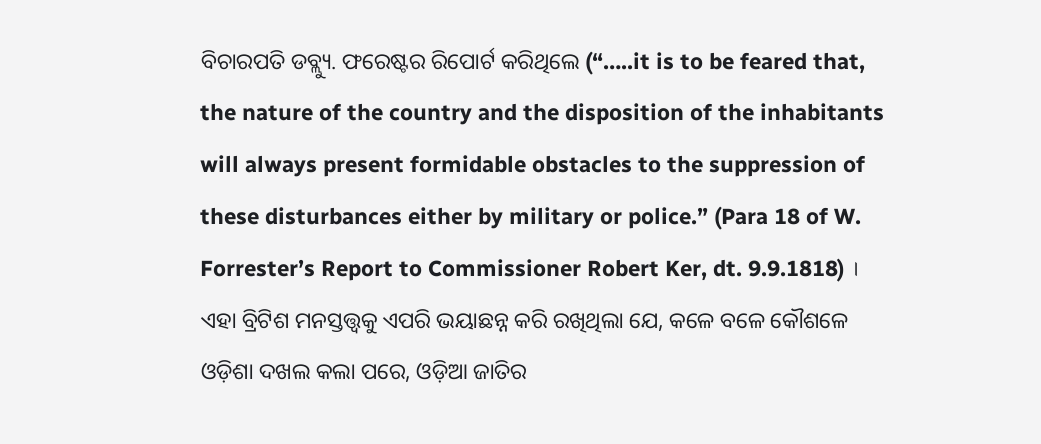ବିଚାରପତି ଡବ୍ଲ୍ୟୁ. ଫରେଷ୍ଟର ରିପୋର୍ଟ କରିଥିଲେ (“…..it is to be feared that, the nature of the country and the disposition of the inhabitants will always present formidable obstacles to the suppression of these disturbances either by military or police.” (Para 18 of W. Forrester’s Report to Commissioner Robert Ker, dt. 9.9.1818) । ଏହା ବ୍ରିଟିଶ ମନସ୍ତତ୍ତ୍ଵକୁ ଏପରି ଭୟାଛନ୍ନ କରି ରଖିଥିଲା ଯେ, କଳେ ବଳେ କୌଶଳେ ଓଡ଼ିଶା ଦଖଲ କଲା ପରେ, ଓଡ଼ିଆ ଜାତିର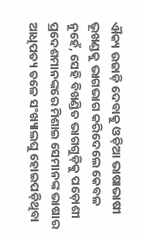ଐକ୍ୟ ଉଜାଡ଼ି ଦେବାକୁ ଓଡ଼ିଆ ଭାଷାଭାଷୀ ଭୂଖଣ୍ଡକୁ ଭାଗଭାଗ କରିଦେଲେ କେବଳ ନୁହେଁ, ସେହି ବିଖଣ୍ଡିତ ଭାଗଗୁଡ଼ିକୁ ପଡ଼ୋଶୀ ପ୍ରଦେଶମାନଙ୍କରେ ମିଶାଇ ସେମାନଙ୍କ ଭାଷାର ଆଧିପତ୍ୟ ତଳେ ସଂଖ୍ୟାଲଘୁ ହୋଇପଡ଼ିଥିବା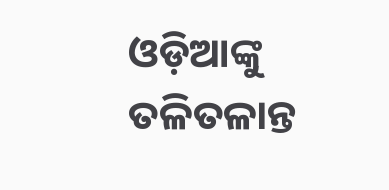ଓଡ଼ିଆଙ୍କୁ ତଳିତଳାନ୍ତ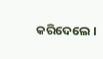କରିଦେଲେ ।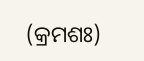(କ୍ରମଶଃ)